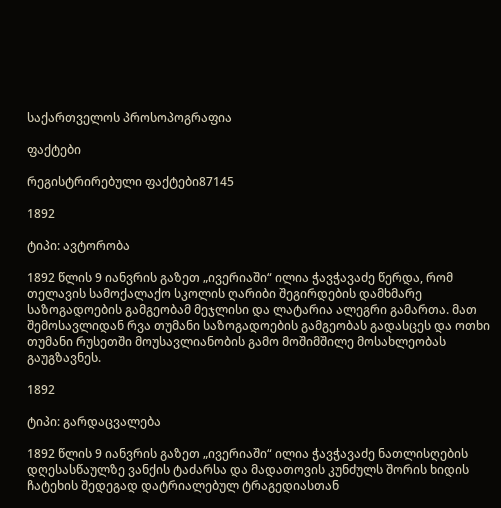საქართველოს პროსოპოგრაფია

ფაქტები

რეგისტრირებული ფაქტები87145

1892

ტიპი: ავტორობა

1892 წლის 9 იანვრის გაზეთ „ივერიაში“ ილია ჭავჭავაძე წერდა, რომ თელავის სამოქალაქო სკოლის ღარიბი შეგირდების დამხმარე საზოგადოების გამგეობამ მეჯლისი და ლატარია ალეგრი გამართა. მათ შემოსავლიდან რვა თუმანი საზოგადოების გამგეობას გადასცეს და ოთხი თუმანი რუსეთში მოუსავლიანობის გამო მოშიმშილე მოსახლეობას გაუგზავნეს.

1892

ტიპი: გარდაცვალება

1892 წლის 9 იანვრის გაზეთ „ივერიაში“ ილია ჭავჭავაძე ნათლისღების დღესასწაულზე ვანქის ტაძარსა და მადათოვის კუნძულს შორის ხიდის ჩატეხის შედეგად დატრიალებულ ტრაგედიასთან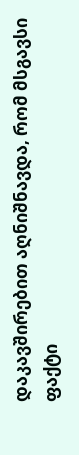დაკავშირებით აღნიშნავდა, რომ მსგავსი ფაქტი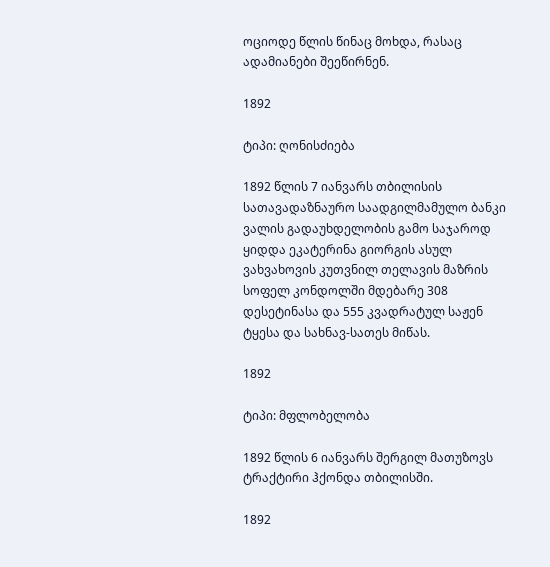ოციოდე წლის წინაც მოხდა, რასაც ადამიანები შეეწირნენ.

1892

ტიპი: ღონისძიება

1892 წლის 7 იანვარს თბილისის სათავადაზნაურო საადგილმამულო ბანკი ვალის გადაუხდელობის გამო საჯაროდ ყიდდა ეკატერინა გიორგის ასულ ვახვახოვის კუთვნილ თელავის მაზრის სოფელ კონდოლში მდებარე 308 დესეტინასა და 555 კვადრატულ საჟენ ტყესა და სახნავ-სათეს მიწას.

1892

ტიპი: მფლობელობა

1892 წლის 6 იანვარს შერგილ მათუზოვს ტრაქტირი ჰქონდა თბილისში.

1892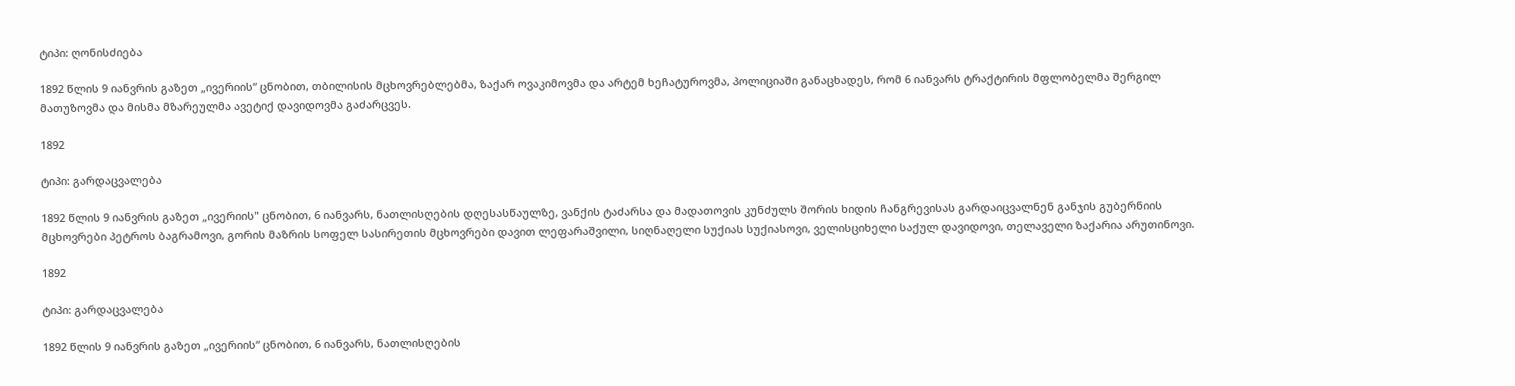ტიპი: ღონისძიება

1892 წლის 9 იანვრის გაზეთ „ივერიის“ ცნობით, თბილისის მცხოვრებლებმა, ზაქარ ოვაკიმოვმა და არტემ ხეჩატუროვმა, პოლიციაში განაცხადეს, რომ 6 იანვარს ტრაქტირის მფლობელმა შერგილ მათუზოვმა და მისმა მზარეულმა ავეტიქ დავიდოვმა გაძარცვეს.

1892

ტიპი: გარდაცვალება

1892 წლის 9 იანვრის გაზეთ „ივერიის" ცნობით, 6 იანვარს, ნათლისღების დღესასწაულზე, ვანქის ტაძარსა და მადათოვის კუნძულს შორის ხიდის ჩანგრევისას გარდაიცვალნენ განჯის გუბერნიის მცხოვრები პეტროს ბაგრამოვი, გორის მაზრის სოფელ სასირეთის მცხოვრები დავით ლეფარაშვილი, სიღნაღელი სუქიას სუქიასოვი, ველისციხელი საქულ დავიდოვი, თელაველი ზაქარია არუთინოვი.

1892

ტიპი: გარდაცვალება

1892 წლის 9 იანვრის გაზეთ „ივერიის“ ცნობით, 6 იანვარს, ნათლისღების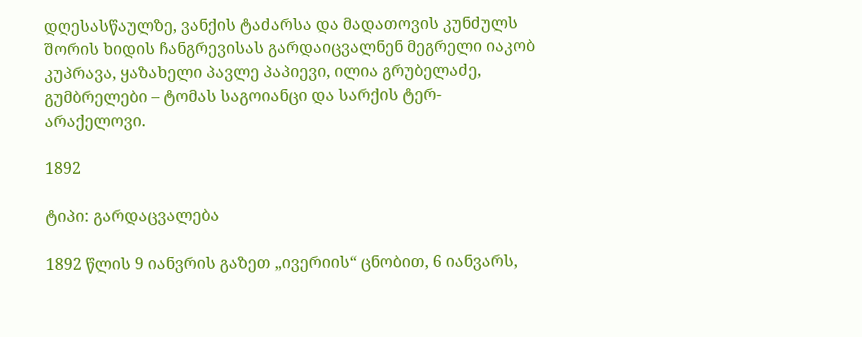დღესასწაულზე, ვანქის ტაძარსა და მადათოვის კუნძულს შორის ხიდის ჩანგრევისას გარდაიცვალნენ მეგრელი იაკობ კუპრავა, ყაზახელი პავლე პაპიევი, ილია გრუბელაძე, გუმბრელები – ტომას საგოიანცი და სარქის ტერ-არაქელოვი.

1892

ტიპი: გარდაცვალება

1892 წლის 9 იანვრის გაზეთ „ივერიის“ ცნობით, 6 იანვარს,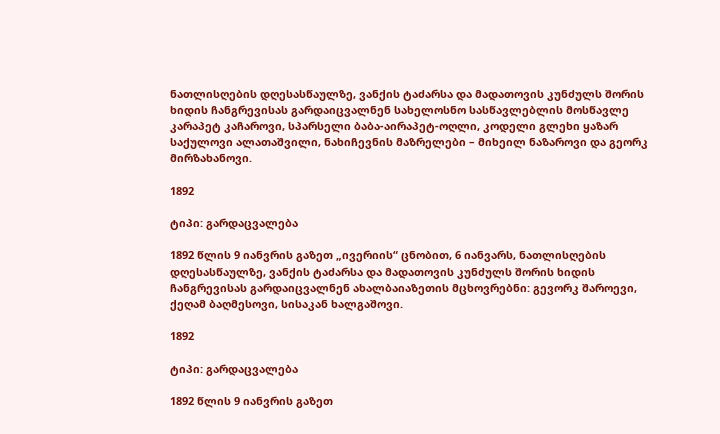ნათლისღების დღესასწაულზე, ვანქის ტაძარსა და მადათოვის კუნძულს შორის ხიდის ჩანგრევისას გარდაიცვალნენ სახელოსნო სასწავლებლის მოსწავლე კარაპეტ კაჩაროვი, სპარსელი ბაბა-აირაპეტ-ოღლი, კოდელი გლეხი ყაზარ საქულოვი ალათაშვილი, ნახიჩევნის მაზრელები – მიხეილ ნაზაროვი და გეორკ მირზახანოვი.

1892

ტიპი: გარდაცვალება

1892 წლის 9 იანვრის გაზეთ „ივერიის“ ცნობით, 6 იანვარს, ნათლისღების დღესასწაულზე, ვანქის ტაძარსა და მადათოვის კუნძულს შორის ხიდის ჩანგრევისას გარდაიცვალნენ ახალბაიაზეთის მცხოვრებნი: გევორკ შაროევი, ქეღამ ბაღმესოვი, სისაკან ხალგაშოვი.

1892

ტიპი: გარდაცვალება

1892 წლის 9 იანვრის გაზეთ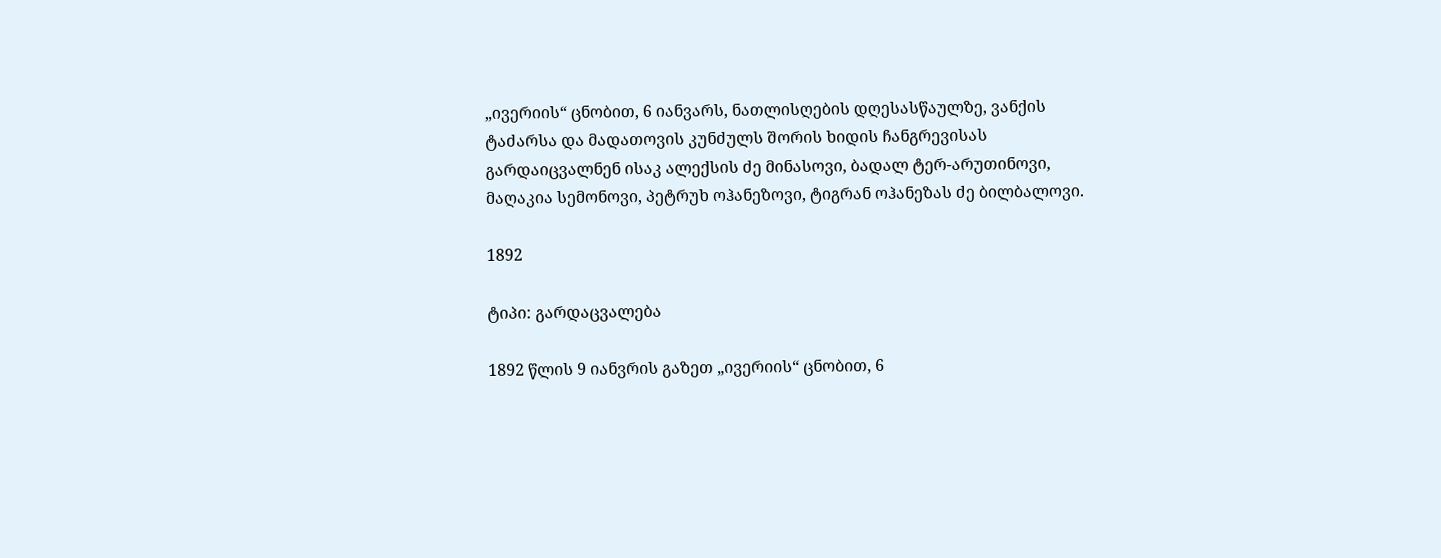„ივერიის“ ცნობით, 6 იანვარს, ნათლისღების დღესასწაულზე, ვანქის ტაძარსა და მადათოვის კუნძულს შორის ხიდის ჩანგრევისას გარდაიცვალნენ ისაკ ალექსის ძე მინასოვი, ბადალ ტერ-არუთინოვი, მაღაკია სემონოვი, პეტრუხ ოჰანეზოვი, ტიგრან ოჰანეზას ძე ბილბალოვი.

1892

ტიპი: გარდაცვალება

1892 წლის 9 იანვრის გაზეთ „ივერიის“ ცნობით, 6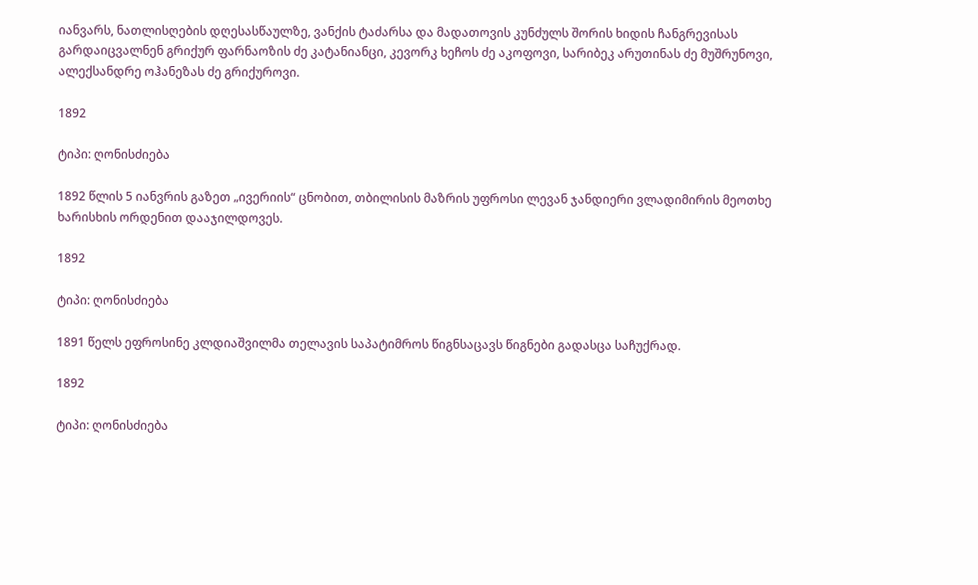იანვარს, ნათლისღების დღესასწაულზე, ვანქის ტაძარსა და მადათოვის კუნძულს შორის ხიდის ჩანგრევისას გარდაიცვალნენ გრიქურ ფარნაოზის ძე კატანიანცი, კევორკ ხეჩოს ძე აკოფოვი, სარიბეკ არუთინას ძე მუშრუნოვი, ალექსანდრე ოჰანეზას ძე გრიქუროვი.

1892

ტიპი: ღონისძიება

1892 წლის 5 იანვრის გაზეთ „ივერიის“ ცნობით, თბილისის მაზრის უფროსი ლევან ჯანდიერი ვლადიმირის მეოთხე ხარისხის ორდენით დააჯილდოვეს.

1892

ტიპი: ღონისძიება

1891 წელს ეფროსინე კლდიაშვილმა თელავის საპატიმროს წიგნსაცავს წიგნები გადასცა საჩუქრად.

1892

ტიპი: ღონისძიება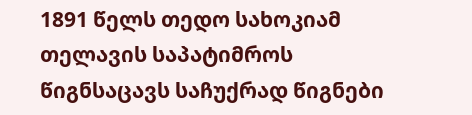1891 წელს თედო სახოკიამ თელავის საპატიმროს წიგნსაცავს საჩუქრად წიგნები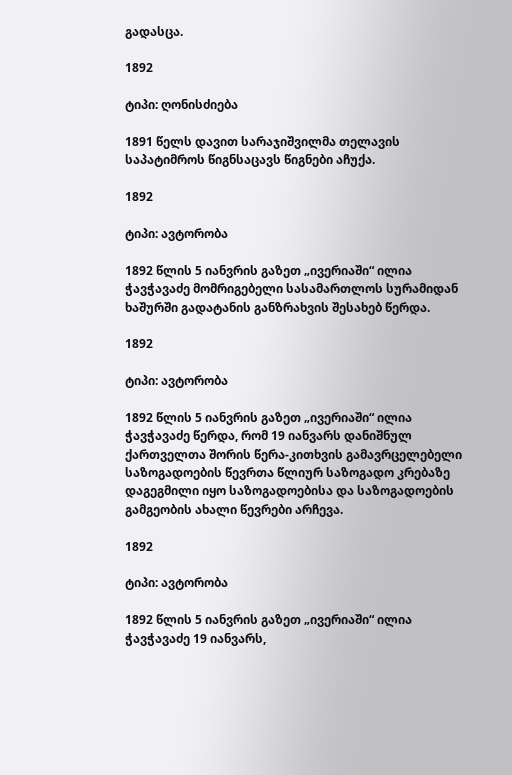გადასცა.

1892

ტიპი: ღონისძიება

1891 წელს დავით სარაჯიშვილმა თელავის საპატიმროს წიგნსაცავს წიგნები აჩუქა.

1892

ტიპი: ავტორობა

1892 წლის 5 იანვრის გაზეთ „ივერიაში“ ილია ჭავჭავაძე მომრიგებელი სასამართლოს სურამიდან ხაშურში გადატანის განზრახვის შესახებ წერდა.

1892

ტიპი: ავტორობა

1892 წლის 5 იანვრის გაზეთ „ივერიაში“ ილია ჭავჭავაძე წერდა, რომ 19 იანვარს დანიშნულ ქართველთა შორის წერა-კითხვის გამავრცელებელი საზოგადოების წევრთა წლიურ საზოგადო კრებაზე დაგეგმილი იყო საზოგადოებისა და საზოგადოების გამგეობის ახალი წევრები არჩევა.

1892

ტიპი: ავტორობა

1892 წლის 5 იანვრის გაზეთ „ივერიაში“ ილია ჭავჭავაძე 19 იანვარს,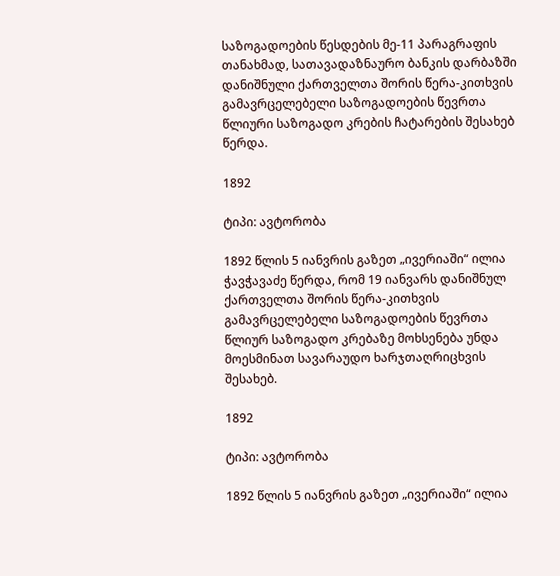საზოგადოების წესდების მე-11 პარაგრაფის თანახმად, სათავადაზნაურო ბანკის დარბაზში დანიშნული ქართველთა შორის წერა-კითხვის გამავრცელებელი საზოგადოების წევრთა წლიური საზოგადო კრების ჩატარების შესახებ წერდა.

1892

ტიპი: ავტორობა

1892 წლის 5 იანვრის გაზეთ „ივერიაში“ ილია ჭავჭავაძე წერდა, რომ 19 იანვარს დანიშნულ ქართველთა შორის წერა-კითხვის გამავრცელებელი საზოგადოების წევრთა წლიურ საზოგადო კრებაზე მოხსენება უნდა მოესმინათ სავარაუდო ხარჯთაღრიცხვის შესახებ.

1892

ტიპი: ავტორობა

1892 წლის 5 იანვრის გაზეთ „ივერიაში“ ილია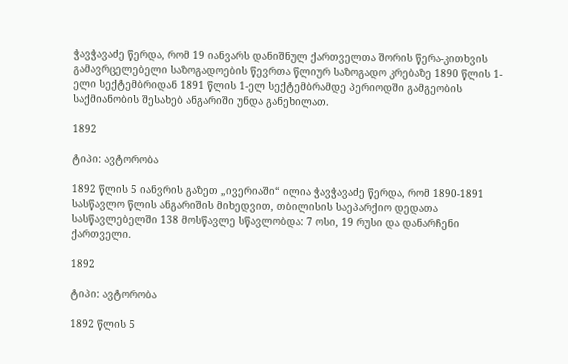ჭავჭავაძე წერდა, რომ 19 იანვარს დანიშნულ ქართველთა შორის წერა-კითხვის გამავრცელებელი საზოგადოების წევრთა წლიურ საზოგადო კრებაზე 1890 წლის 1-ელი სექტემბრიდან 1891 წლის 1-ელ სექტემბრამდე პერიოდში გამგეობის საქმიანობის შესახებ ანგარიში უნდა განეხილათ.

1892

ტიპი: ავტორობა

1892 წლის 5 იანვრის გაზეთ „ივერიაში“ ილია ჭავჭავაძე წერდა, რომ 1890-1891 სასწავლო წლის ანგარიშის მიხედვით, თბილისის საეპარქიო დედათა სასწავლებელში 138 მოსწავლე სწავლობდა: 7 ოსი, 19 რუსი და დანარჩენი ქართველი.

1892

ტიპი: ავტორობა

1892 წლის 5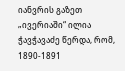იანვრის გაზეთ „ივერიაში“ ილია ჭავჭავაძე წერდა, რომ, 1890-1891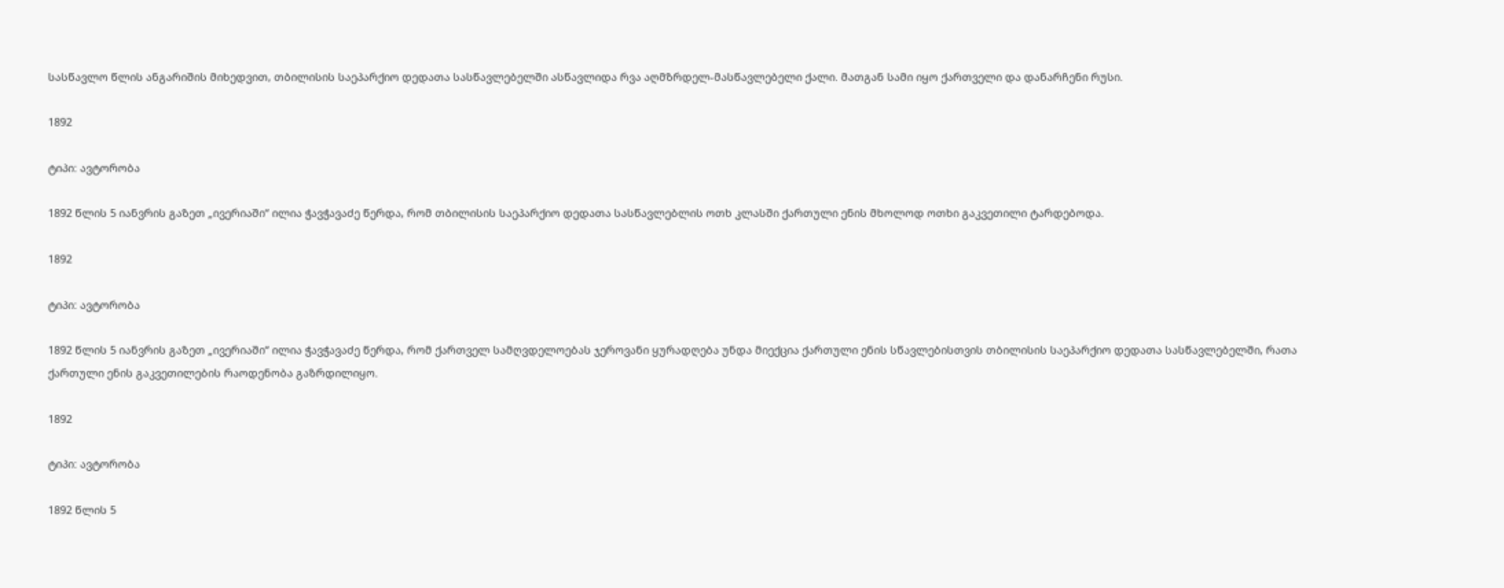სასწავლო წლის ანგარიშის მიხედვით, თბილისის საეპარქიო დედათა სასწავლებელში ასწავლიდა რვა აღმზრდელ-მასწავლებელი ქალი. მათგან სამი იყო ქართველი და დანარჩენი რუსი.

1892

ტიპი: ავტორობა

1892 წლის 5 იანვრის გაზეთ „ივერიაში“ ილია ჭავჭავაძე წერდა, რომ თბილისის საეპარქიო დედათა სასწავლებლის ოთხ კლასში ქართული ენის მხოლოდ ოთხი გაკვეთილი ტარდებოდა.

1892

ტიპი: ავტორობა

1892 წლის 5 იანვრის გაზეთ „ივერიაში“ ილია ჭავჭავაძე წერდა, რომ ქართველ სამღვდელოებას ჯეროვანი ყურადღება უნდა მიექცია ქართული ენის სწავლებისთვის თბილისის საეპარქიო დედათა სასწავლებელში, რათა ქართული ენის გაკვეთილების რაოდენობა გაზრდილიყო.

1892

ტიპი: ავტორობა

1892 წლის 5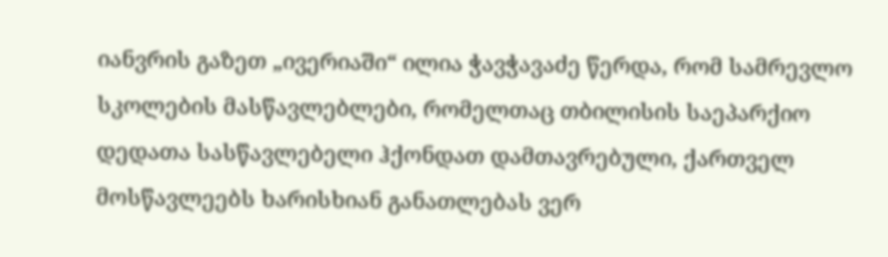იანვრის გაზეთ „ივერიაში“ ილია ჭავჭავაძე წერდა, რომ სამრევლო სკოლების მასწავლებლები, რომელთაც თბილისის საეპარქიო დედათა სასწავლებელი ჰქონდათ დამთავრებული, ქართველ მოსწავლეებს ხარისხიან განათლებას ვერ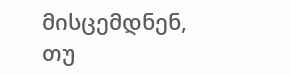მისცემდნენ, თუ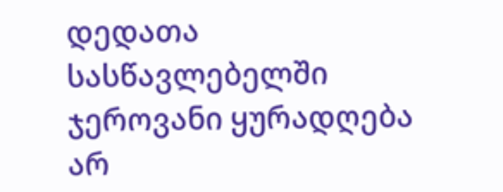დედათა სასწავლებელში ჯეროვანი ყურადღება არ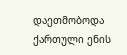დაეთმობოდა ქართული ენის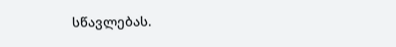სწავლებას.